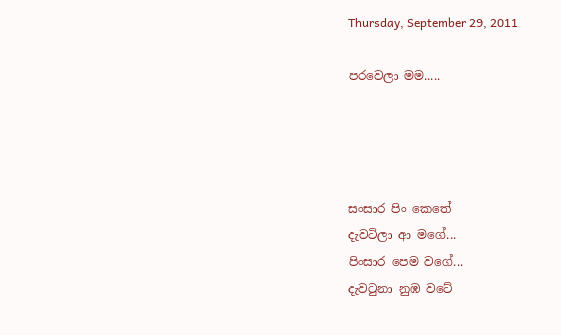Thursday, September 29, 2011

පරවෙලා මම.....




සංසාර පිං කෙතේ
දැවටිලා ආ මගේ...
පිංසාර පෙම වගේ...
දැවටුනා නුඹ වටේ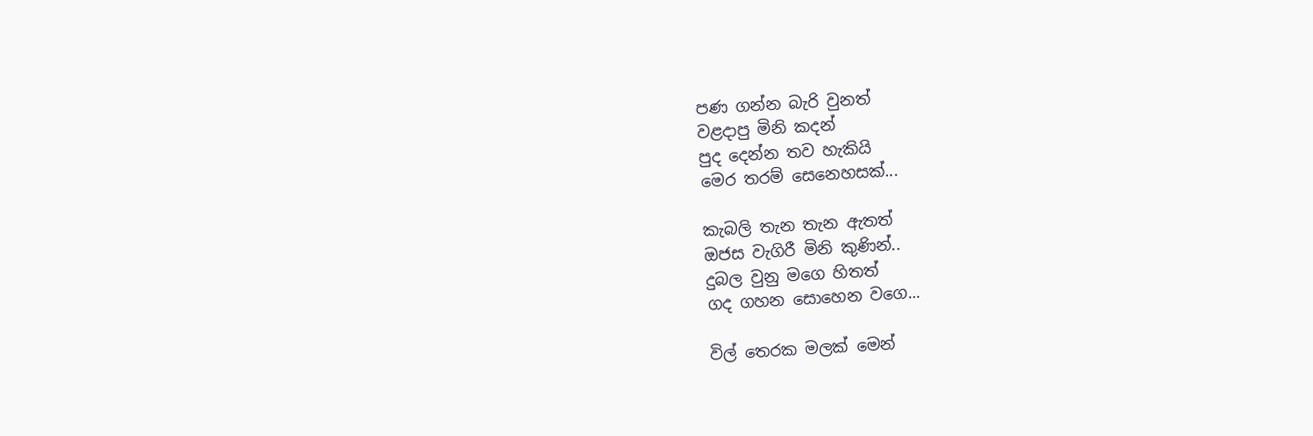පණ ගන්න බැරි වුනත්
වළදාපු මිනි කදන්
පුද දෙන්න තව හැකියි
මෙර තරම් සෙනෙහසක්...

කැබලි තැන තැන ඇතත්
ඔජස වැගිරී මිනි කුණින්..
දුබල වුනු මගෙ හිතත්
ගද ගහන සොහෙන වගෙ...

විල් තෙරක මලක් මෙන්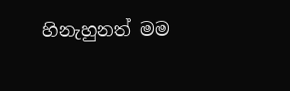හිනැහුනත් මම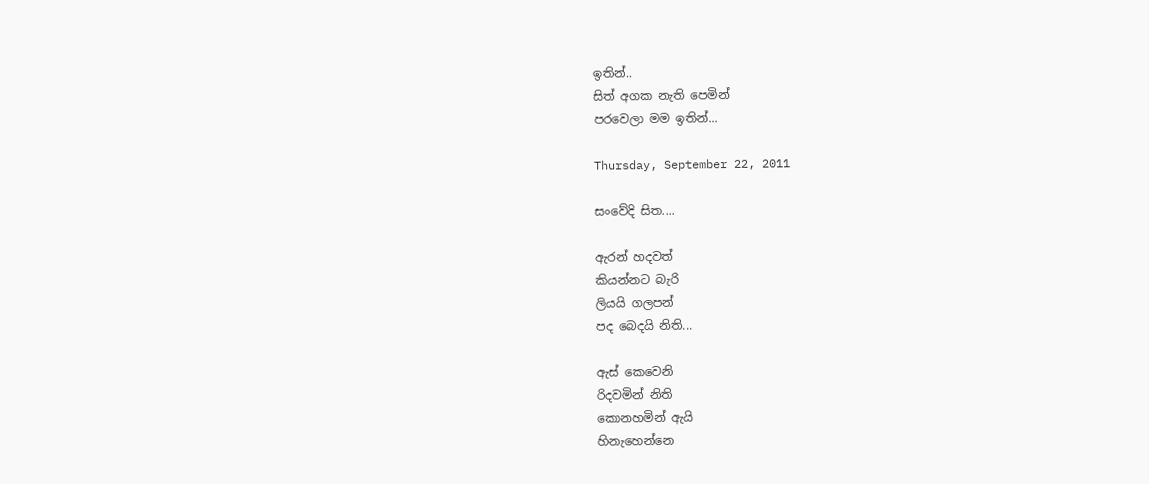ඉතින්..
සිත් අගක නැති පෙමින්
පරවෙලා මම ඉතින්...

Thursday, September 22, 2011

සංවේදි සිත....

ඇරන් හදවත්
කියන්නට බැරි
ලියයි ගලපන්
පද බෙදයි නිති...

ඇස් කෙවෙනි
රිදවමින් නිති
කොනහමින් ඇයි
හිනැහෙන්නෙ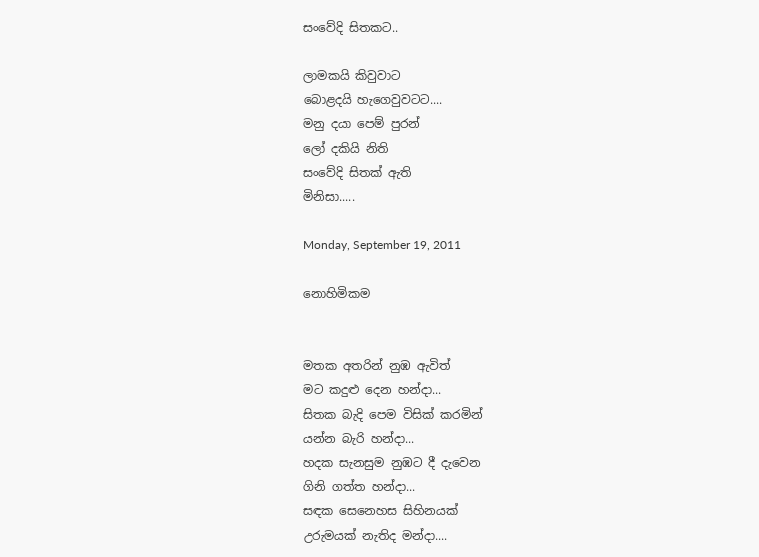සංවේදි සිතකට..

ලාමකයි කිවුවාට
බොළදයි හැගෙවුවටට....
මනු දයා පෙම් පුරන්
ලෝ දකියි නිති
සංවේදි සිතක් ඇති
මිනිසා.....

Monday, September 19, 2011

නොහිමිකම


මතක අතරින් නුඹ ඇවිත්
මට කදුළු දෙන හන්දා...
සිතක බැදි පෙම විසික් කරමින්
යන්න බැරි හන්දා...
හදක සැනසුම නුඹට දී දැවෙන
ගිනි ගත්ත හන්දා...
සඳක සෙනෙහස සිහිනයක්
උරුමයක් නැතිද මන්දා....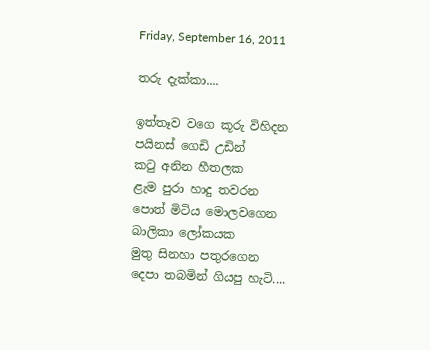Friday, September 16, 2011

තරු දැක්කා....

ඉත්තෑව වගෙ කූරු විහිදන
පයිනස් ගෙඩි උඩින්
කටු අනින හීතලක
ළැම පුරා හාදු තවරන
පොත් මිටිය මොලවගෙන
බාලිකා ලෝකයක
මුතු සිනහා පතුරගෙන
දෙපා තබමින් ගියපු හැටි....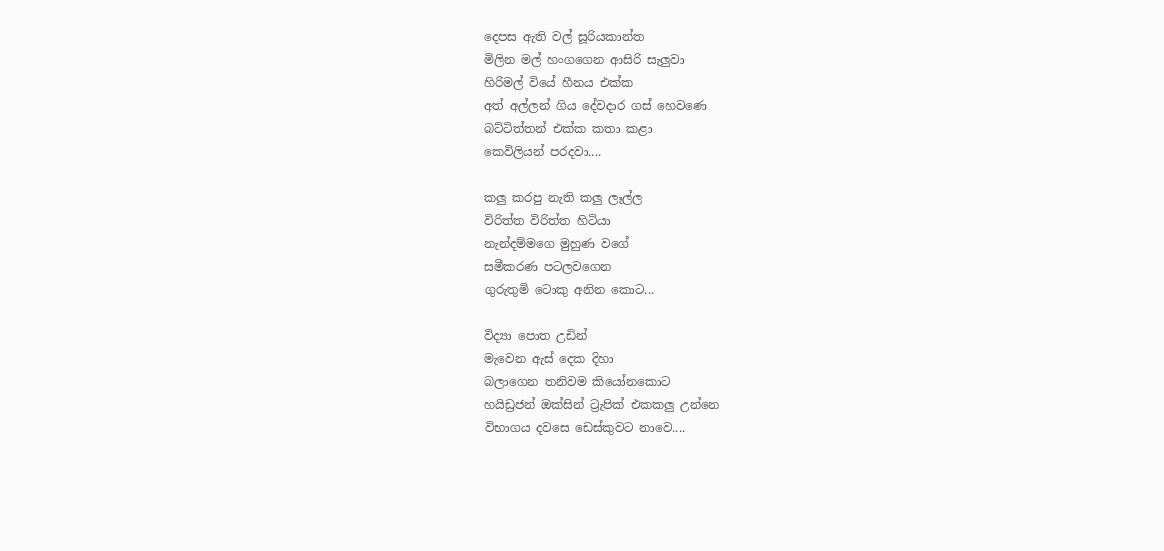දෙපස ඇති වල් සූරියකාන්ත
මිලින මල් හංගගෙන ආසිරි සැලුවා
හිරිමල් වියේ හීනය එක්ක
අත් අල්ලන් ගිය දේවදාර ගස් හෙවණෙ
බට්ටිත්තන් එක්ක කතා කළා
කෙවිලියන් පරදවා....

කලු කරපු නැති කලු ලෑල්ල
විරිත්ත විරිත්ත හිටියා
නැන්දම්මගෙ මුහුණ වගේ
සමීකරණ පටලවගෙන
ගුරුතුමි ටොකු අනින කොට...

විද්‍යා පොත උඩින්
මැවෙන ඇස් දෙක දිහා
බලාගෙන තනිවම කියෝනකොට
හයිඩ්‍රජන් ඔක්සින් ට්‍රැපික් එකකලු උන්නෙ
විභාගය දවසෙ ඩෙස්කුවට නාවෙ....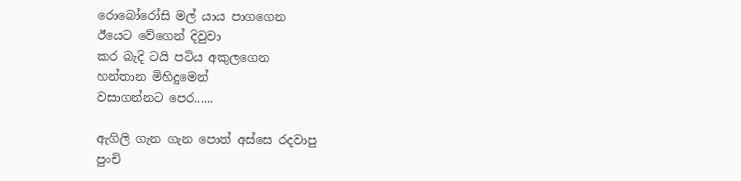රොබෝරෝසි මල් යාය පාගගෙන
ඊයෙට වේගෙන් දිවුවා
කර බැදි ටයි පටිය අකුලගෙන
හන්තාන මිහිදුමෙන්
වසාගන්නට පෙර......

ඇගිලි ගැන ගැන පොත් අස්සෙ රදවාපු
පුංචි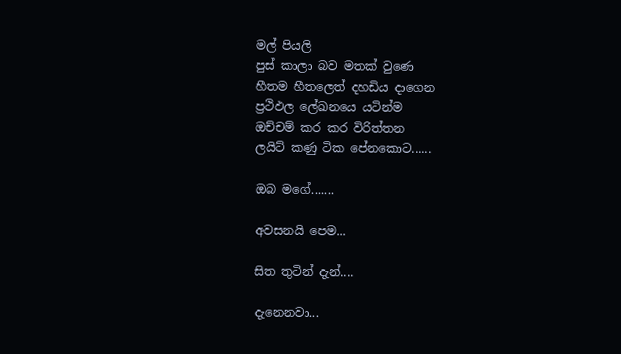මල් පියලි
පුස් කාලා බව මතක් වුණෙ
හීතම හීතලෙත් දහඩිය දාගෙන
ප්‍රථිඵල ලේඛනයෙ යටින්ම
ඔච්චම් කර කර විරිත්තන
ලයිට් කණු ටික පේනකොට......

ඔබ මගේ.......

අවසනයි පෙම...

සිත තුටින් දැන්....

දැනෙනවා...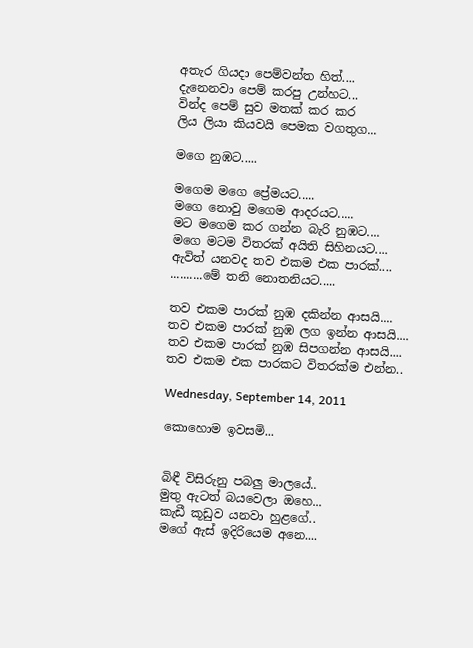අතැර ගියදා පෙම්වන්ත හිත්....
දැනෙනවා පෙම් කරපු උන්හට...
වින්ද පෙම් සුව මතක් කර කර
ලිය ලියා කියවයි පෙමක වගතුග...

මගෙ නුඹට.....

මගෙම මගෙ ප්‍රේමයට.....
මගෙ නොවු මගෙම ආදරයට.....
මට මගෙම කර ගන්න බැරි නුඹට....
මගෙ මටම විතරක් අයිති සිහිනයට....
ඇවිත් යනවද තව එකම එක පාරක්....
..........මේ තනි නොතනියට.....

තව එකම පාරක් නුඹ දකින්න ආසයි....
තව එකම පාරක් නුඹ ලග ඉන්න ආසයි....
තව එකම පාරක් නුඹ සිපගන්න ආසයි....
තව එකම එක පාරකට විතරක්ම එන්න..

Wednesday, September 14, 2011

කොහොම ඉවසමි...


බිඳී විසිරුනු පබලු මාලයේ..
මුතු ඇටත් බයවෙලා ඔහෙ...
කැඩී කූඩුව යනවා හුළගේ..
මගේ ඇස් ඉදිරියෙම අනෙ....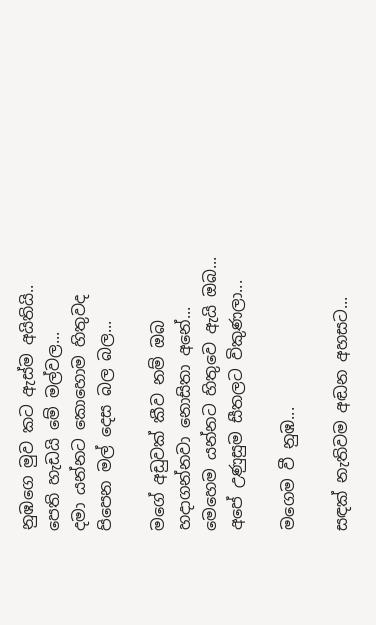නුඹගෙ මුව කට ඇස්ම අයිතියි..
පෙති හැඩයි මේ මල්වල...
දමා යන්නට කොහොම හිතුවද
පිපෙන මල් දෙස බල බල...

මගේ අඩුවක් කීව නම් ඔබ
හදාගන්නවා නොසිතා අනේ...
මෙහෙම යන්නට හිතුවෙ ඇයි ඔබ...
අපේ උණුසුම සීතලට විකුණලා...

මගෙම වී නුඹ...

සඳක් නැතිවම අඬන අහසට...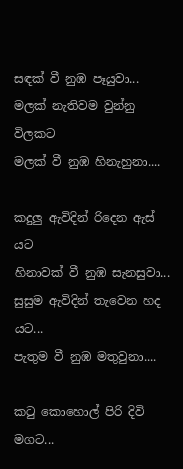සඳක් වී නුඹ පෑයුවා...
මලක් නැතිවම වුන්නු විලකට
මලක් වී නුඹ හිනැහුනා....

කදුලු ඇවිදින් රිදෙන ඇස් යට
හිනාවක් වී නුඹ සැනසුවා...
සුසුම ඇවිදින් තැවෙන හද යට...
පැතුම වී නුඹ මතුවුනා....

කටු කොහොල් පිරි දිවි මගට...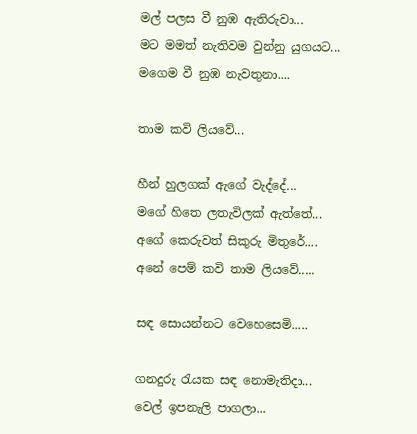මල් පලස වී නුඹ ඇතිරුවා...
මට මමත් නැතිවම වුන්නු යුගයට...
මගෙම වී නුඹ නැවතුනා....

තාම කවි ලියවේ...

හීන් හුලගක් ඇගේ වැද්දේ...
මගේ හිතෙ ලතැවිලක් ඇත්තේ...
අගේ කෙරුවත් සිකුරු මිතුරේ....
අනේ පෙම් කවි තාම ලියවේ.....

සඳ සොයන්නට වෙහෙසෙමි.....

ගනදුරු රැයක සඳ නොමැතිදා...
වෙල් ඉපනැලි පාගලා...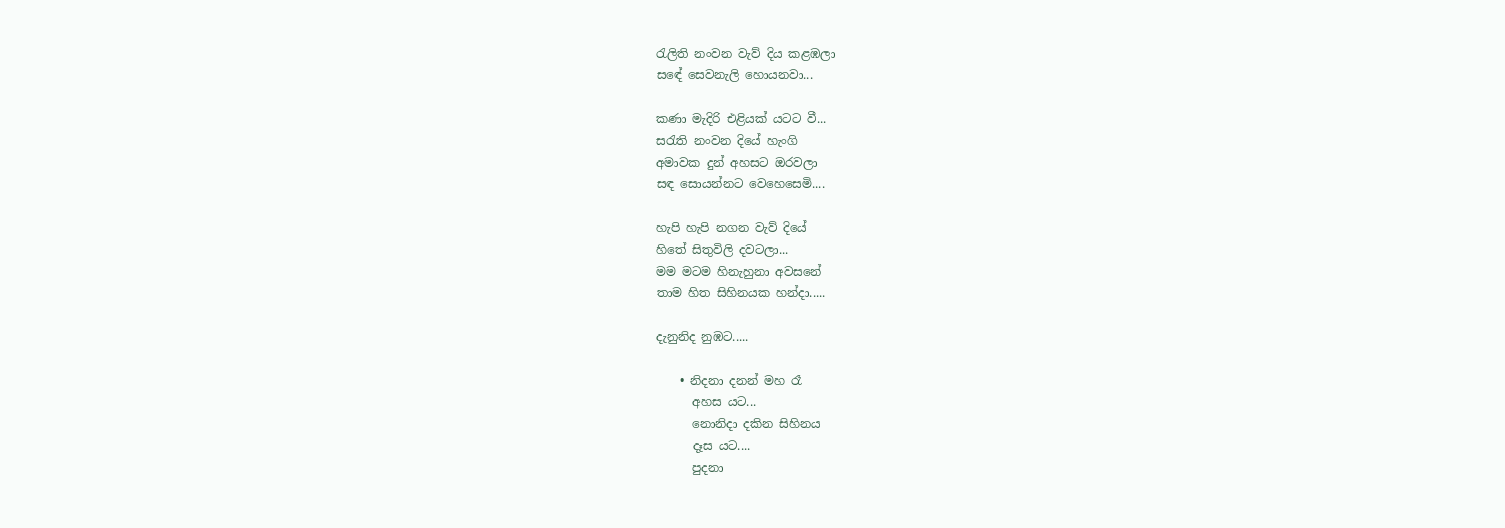රැලිති නංවන වැව් දිය කළඹලා
ස‍ඳේ සෙවනැලි හොයනවා...

කණා මැදිරි එළියක් යටට වී...
සරැති නංවන දියේ හැංගි
අමාවක දුන් අහසට ඔරවලා
සඳ සොයන්නට වෙහෙසෙමි....

හැපි හැපි නගන වැව් දියේ
හිතේ සිතුවිලි දවටලා...
මම මටම හිනැහුනා අවසනේ
තාම හිත සිහිනයක හන්දා.....

දැනුනිද නුඹට.....

    • නිදනා දනන් මහ රෑ
      අහස යට...
      නොනිදා දකින සිහිනය
      දෑස යට....
      පුදනා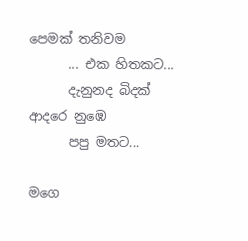පෙමක් තනිවම
      ... එක හිතකට...
      දැනුනද බිදක් ආදරෙ නුඹෙ
      පපු මතට...

මගෙ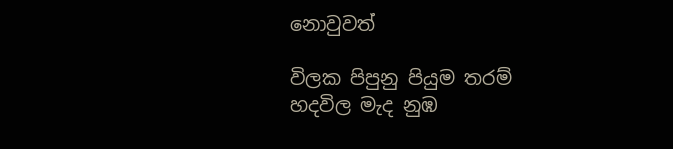නොවුවත්

විලක පිපුනු පියුම තරම්
හදවිල මැද නුඹ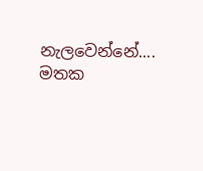නැලවෙන්නේ....
මතක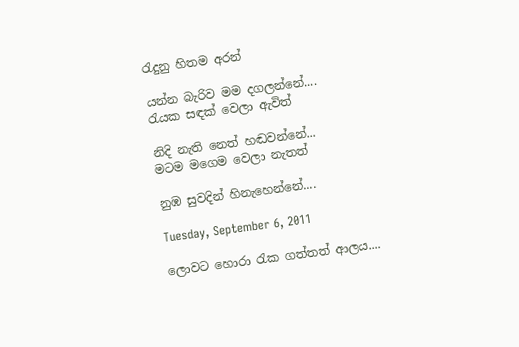රැදුනු හිතම අරන්

යන්න බැරිව මම දගලන්නේ....
රැයක සඳක් වෙලා ඇවිත්

නිදි නැති නෙත් හඬවන්නේ...
මටම මගෙම වෙලා නැතත්

නුඹ සුවදින් හිනැහෙන්නේ....

Tuesday, September 6, 2011

ලොවට හොරා රැක ගත්තත් ආලය....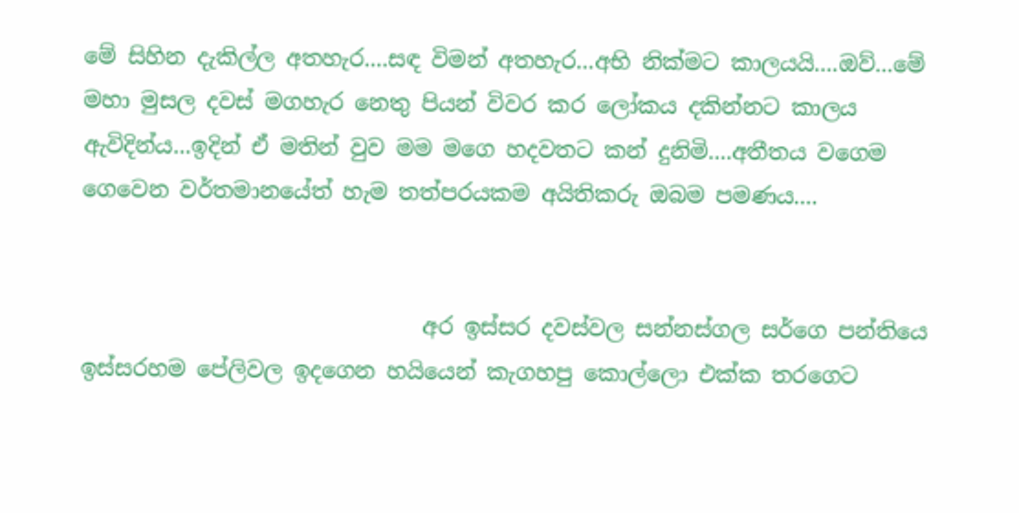මේ සිහින දැකිල්ල අතහැර....සඳ විමන් අතහැර...අභි නික්මට කාලයයි....ඔව්...මේ මහා මුසල දවස් මගහැර නෙතු පියන් විවර කර ලෝකය දකින්නට කාලය ඇවිදින්ය...ඉදින් ඒ මතින් වුව මම මගෙ හදවතට කන් දුනිමි....අතීතය වගෙම ගෙවෙන වර්තමානයේත් හැම තත්පරයකම අයිතිකරු ඔබම පමණය....


                               අර ඉස්සර දවස්වල සන්නස්ගල සර්ගෙ පන්තියෙ ඉස්සරහම පේලිවල ඉදගෙන හයියෙන් කැගහපු කොල්ලො එක්ක තරගෙට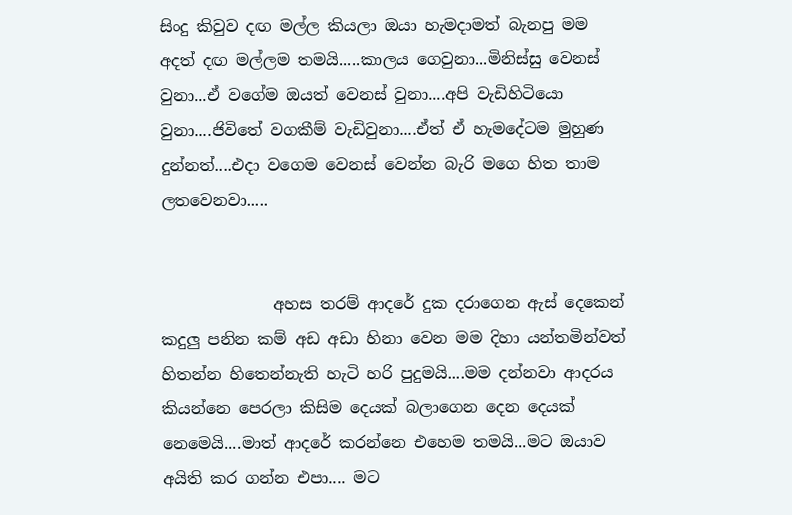සිංදු කිවුව දඟ මල්ල කියලා ඔයා හැමදාමත් බැනපු මම අදත් දඟ මල්ලම තමයි.....කාලය ගෙවුනා...මිනිස්සු වෙනස් වුනා...ඒ වගේම ඔයත් වෙනස් වුනා....අපි වැඩිහිටියො වුනා....ජිවිතේ වගකීම් වැඩිවුනා....ඒත් ඒ හැමදේටම මුහුණ දුන්නත්....එදා වගෙම වෙනස් වෙන්න බැරි මගෙ හිත තාම ලතවෙනවා.....


              අහස තරම් ආදරේ දුක දරාගෙන ඇස් දෙකෙන් කදුලු පනින කම් අඩ අඩා හිනා වෙන මම දිහා යන්තමින්වත් හිතන්න හිතෙන්නැති හැටි හරි පුදුමයි....මම දන්නවා ආදරය කියන්නෙ පෙරලා කිසිම දෙයක් බලාගෙන දෙන දෙයක් නෙමෙයි....මාත් ආදරේ කරන්නෙ එහෙම තමයි...මට ඔයාව අයිති කර ගන්න එපා.... මට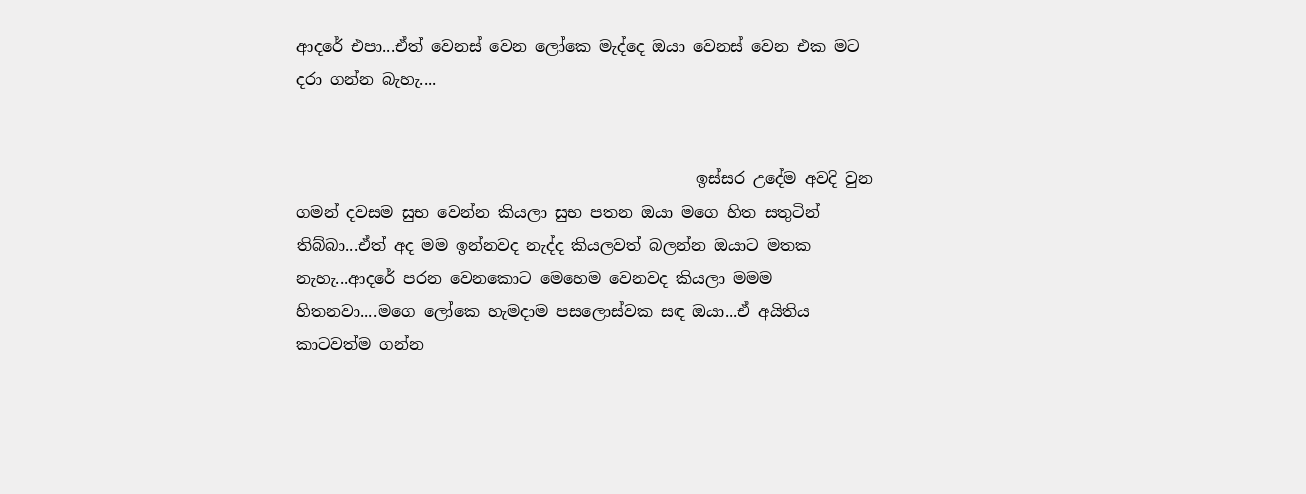ආදරේ එපා...ඒත් වෙනස් වෙන ලෝකෙ මැද්දෙ ඔයා වෙනස් වෙන එක මට දරා ගන්න බැහැ....


                                                  ඉස්සර උදේම අවදි වුන ගමන් දවසම සුභ වෙන්න කියලා සුභ පතන ඔයා මගෙ හිත සතුටින් තිබ්බා...ඒත් අද මම ඉන්නවද නැද්ද කියලවත් බලන්න ඔයාට මතක නැහැ...ආදරේ පරන වෙනකොට මෙහෙම වෙනවද කියලා මමම හිතනවා....මගෙ ලෝකෙ හැමදාම පසලොස්වක සඳ ඔයා...ඒ අයිතිය කාටවත්ම ගන්න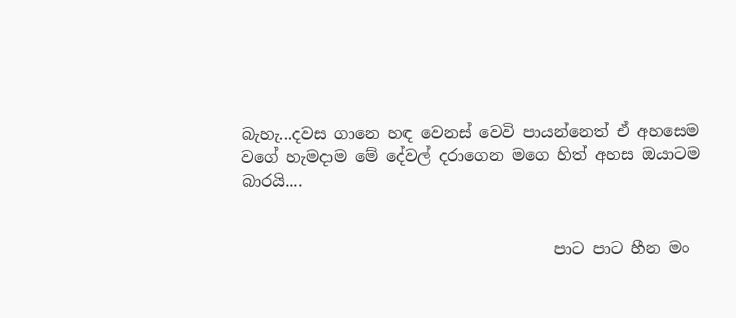බැහැ...දවස ගානෙ හඳ වෙනස් වෙවි පායන්නෙත් ඒ අහසෙම වගේ හැමදාම මේ දේවල් දරාගෙන මගෙ හිත් අහස ඔයාටම බාරයි....


                                       පාට පාට හීන මං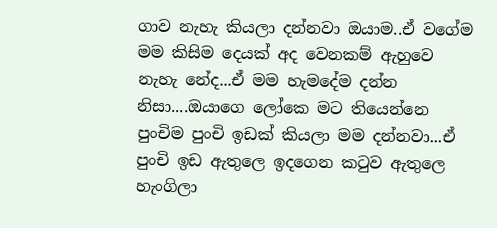ගාව නැහැ කියලා දන්නවා ඔයාම..ඒ වගේම මම කිසිම දෙයක් අද වෙනකම් ඇහුවෙ නැහැ නේද...ඒ මම හැමදේම දන්න නිසා....ඔයාගෙ ලෝකෙ මට තියෙන්නෙ පුංචිම පුංචි ඉඩක් කියලා මම දන්නවා...ඒ පුංචි ඉඩ ඇතුලෙ ඉදගෙන කටුව ඇතුලෙ හැංගිලා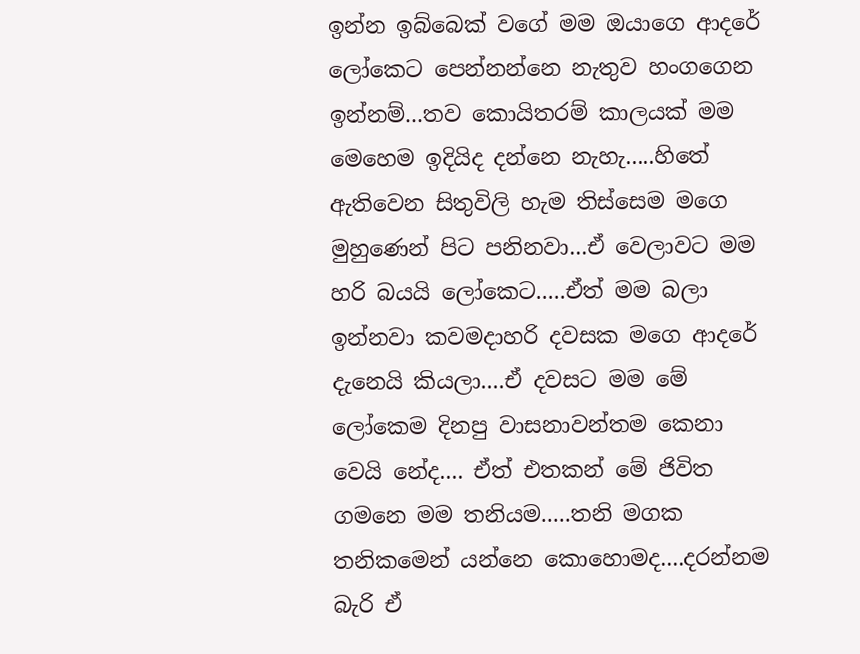ඉන්න ඉබ්බෙක් වගේ මම ඔයාගෙ ආදරේ ලෝකෙට පෙන්නන්නෙ නැතුව හංගගෙන ඉන්නම්...තව කොයිතරම් කාලයක් මම මෙහෙම ඉදියිද දන්නෙ නැහැ.....හිතේ ඇතිවෙන සිතුවිලි හැම තිස්සෙම මගෙ මුහුණෙන් පිට පනිනවා...ඒ වෙලාවට මම හරි බයයි ලෝකෙට.....ඒත් මම බලා ඉන්නවා කවමදාහරි දවසක මගෙ ආදරේ දැනෙයි කියලා....ඒ දවසට මම මේ ලෝකෙම දිනපු වාසනාවන්තම කෙනා වෙයි නේද.... ඒත් එතකන් මේ ජිවිත ගමනෙ මම තනියම.....තනි මගක තනිකමෙන් යන්නෙ කොහොමද....දරන්නම බැරි ඒ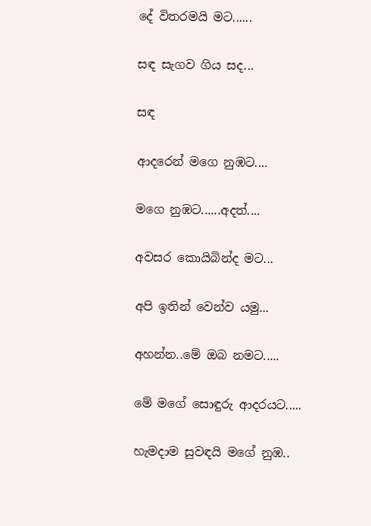දේ විතරමයි මට......

සඳ සැගව ගිය සද...

සඳ

ආදරෙන් මගෙ නුඹට....

මගෙ නුඹට......අදත්....

අවසර කොයිබින්ද මට...

අපි ඉතින් වෙන්ව යමු...

අහන්න..මේ ඔබ නමට.....

මේ මගේ සොඳුරු ආදරයට.....

හැමදාම සුවඳයි මගේ නුඹ..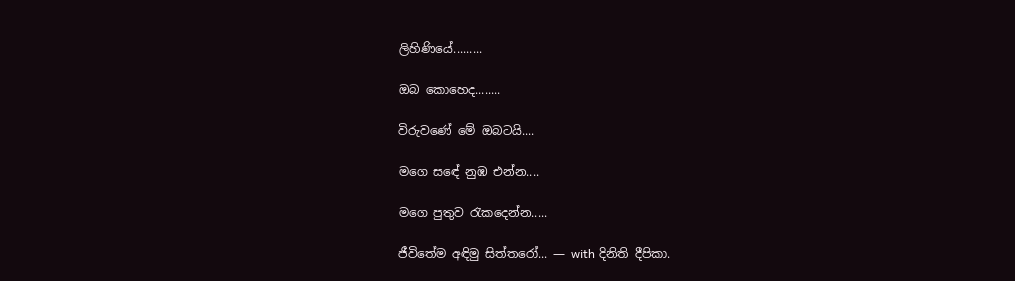ලිහිණියේ.........

ඔබ කොහෙද........

විරුවණේ මේ ඔබටයි....

මගෙ සඳේ නුඹ එන්න....

මගෙ පුතුව රැකදෙන්න.....

ජීවිතේම අඳිමු සිත්තරෝ... — with දිනිති දීපිකා.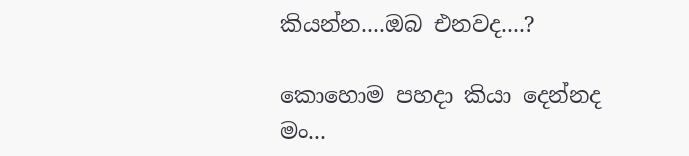කියන්න....ඔබ එනවද....?

කොහොම පහදා කියා දෙන්නද මං...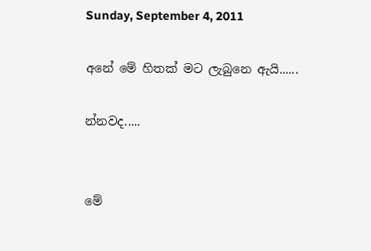Sunday, September 4, 2011

අනේ මේ හිතක් මට ලැබුනෙ ඇයි......

න්නවද.....


මේ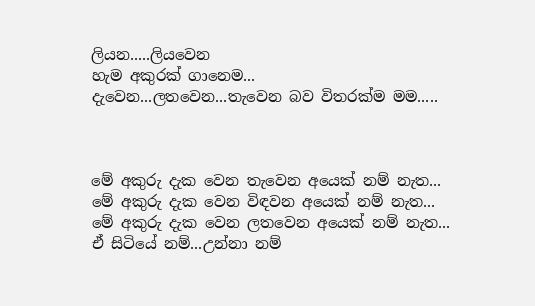ලියන.....ලියවෙන
හැම අකුරක් ගානෙම...
දැවෙන...ලතවෙන...තැවෙන බව විතරක්ම මම.....



මේ අකුරු දැක වෙන තැවෙන අයෙක් නම් නැත...
මේ අකුරු දැක වෙන විඳවන අයෙක් නම් නැත...
මේ අකුරු දැක වෙන ලතවෙන අයෙක් නම් නැත...
ඒ සිටියේ නම්...උන්නා නම්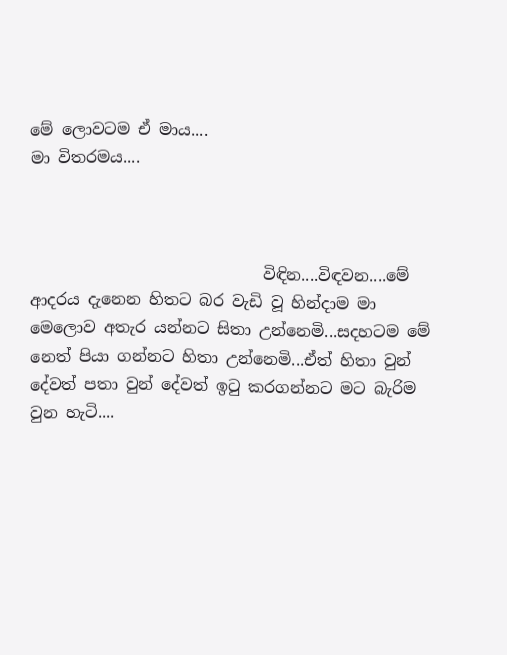මේ ලොවටම ඒ මාය....
මා විතරමය....



                             විඳින....විඳවන....මේ ආදරය දැනෙන හිතට බර වැඩි වූ හින්දාම මා මෙලොව අතැර යන්නට සිතා උන්නෙමි...සදහටම මේ නෙත් පියා ගන්නට හිතා උන්නෙමි...ඒත් හිතා වුන් දේවත් පතා වුන් දේවත් ඉටු කරගන්නට මට බැරිම වුන හැටි....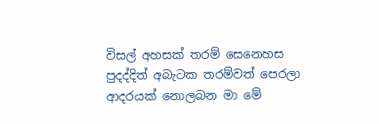විසල් අහසක් තරම් සෙනෙහස පුදද්දිත් අබැටක තරම්වත් පෙරලා ආදරයක් නොලබන මා මේ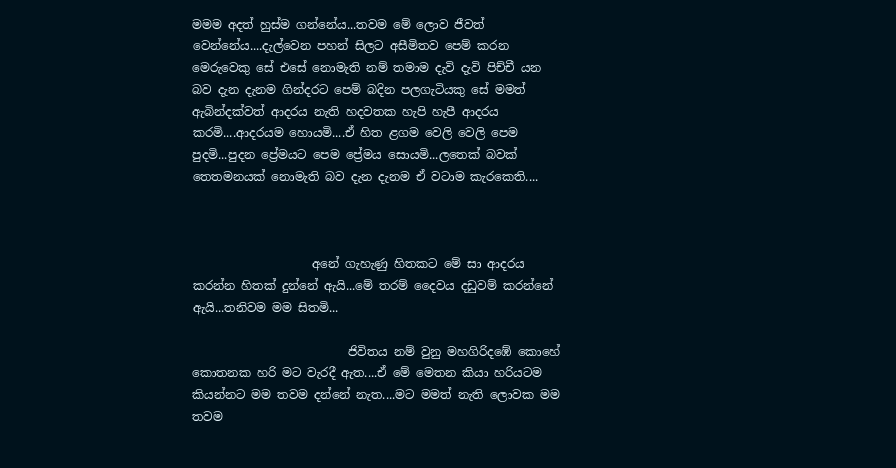මමම අදත් හුස්ම ගන්නේය...තවම මේ ලොව ජීවත් වෙන්නේය....දැල්වෙන පහන් සිලට අසීමිතව පෙම් කරන මෙරුවෙකු සේ එසේ නොමැති නම් තමාම දැවි දැවි පිච්චී යන බව දැන දැනම ගින්දරට පෙම් බදින පලගැටියකු සේ මමත් ඇබින්දක්වත් ආදරය නැති හදවතක හැපි හැපී ආදරය කරමි....ආදරයම හොයමි....ඒ හිත ළගම වෙලි වෙලි පෙම පුදමි...පුදන ප්‍රේමයට පෙම ප්‍රේමය සොයමි...ලතෙක් බවක් තෙතමනයක් නොමැති බව දැන දැනම ඒ වටාම කැරකෙති....



                    අනේ ගැහැණු හිතකට මේ සා ආදරය කරන්න හිතක් දුන්නේ ඇයි...මේ තරම් දෛවය දඩුවම් කරන්නේ ඇයි...තනිවම මම සිතමි...

                          ජිවිතය නම් වුනු මහගිරිදඹේ කොහේ කොතනක හරි මට වැරදී ඇත....ඒ මේ මෙතන කියා හරියටම කියන්නට මම තවම දන්නේ නැත....මට මමත් නැති ලොවක මම තවම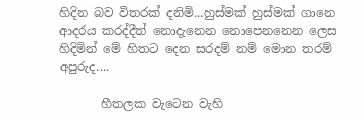හිදින බව විතරක් දනිමි...හුස්මක් හුස්මක් ගානෙ ආදරය කරද්දීත් නොදැනෙන නොපෙනනෙන ලෙස හිදිමින් මේ හිතට දෙන සරදම් නම් මොන තරම් අපුරුද....

       හීතලක වැටෙන වැහි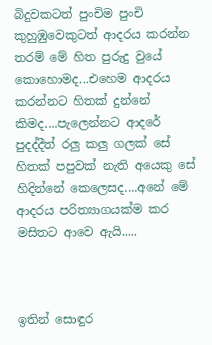බිදුවකටත් පුංචිම පුංචි කුහුඹුවෙකුටත් ආදරය කරන්න තරම් මේ හිත පුරුදු වුයේ කොහොමද...එහෙම ආදරය කරන්නට හිතක් දුන්නේ කිමද....පැලෙන්නට ආදරේ පුදද්දීත් රලු කලු ගලක් සේ හිතක් පපුවක් නැති අයෙකු සේ හිදින්නේ කෙලෙසද....අනේ මේ ආදරය පරිත්‍යාගයක්ම කර මසිතට ආවෙ ඇයි.....



ඉතින් සොඳුර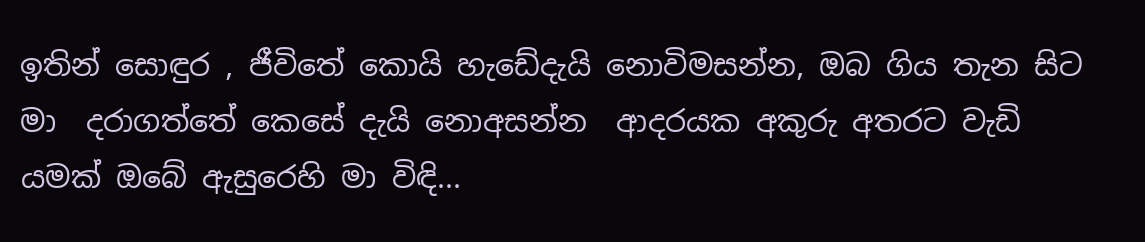ඉතින් සොඳුර , ජීවිතේ කොයි හැඩේදැයි නොවිමසන්න, ඔබ ගිය තැන සිට මා  දරාගත්තේ කෙසේ දැයි නොඅසන්න  ආදරයක අකුරු අතරට වැඩි යමක් ඔබේ ඇසුරෙහි මා විඳි...